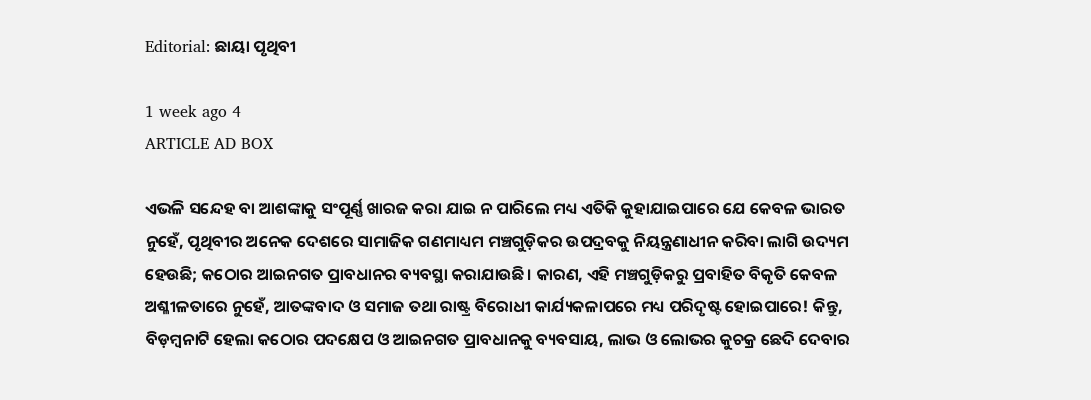Editorial: ଛାୟା ପୃଥିବୀ

1 week ago 4
ARTICLE AD BOX

ଏଭଳି ସନ୍ଦେହ ବା ଆଶଙ୍କାକୁ ସଂପୂର୍ଣ୍ଣ ଖାରଜ କରା ଯାଇ ନ ପାରିଲେ ମଧ୍ୟ ଏତିକି କୁହାଯାଇପାରେ ଯେ କେବଳ ଭାରତ ନୁହେଁ, ପୃଥିବୀର ଅନେକ ଦେଶରେ ସାମାଜିକ ଗଣମାଧ୍ୟମ ମଞ୍ଚଗୁଡ଼ିକର ଉପଦ୍ରବକୁ ନିୟନ୍ତ୍ରଣାଧୀନ କରିବା ଲାଗି ଉଦ୍ୟମ ହେଉଛି; କଠୋର ଆଇନଗତ ପ୍ରାବଧାନର ବ୍ୟବସ୍ଥା କରାଯାଉଛି। କାରଣ, ଏହି ମଞ୍ଚଗୁଡ଼ିକରୁ ପ୍ରବାହିତ ବିକୃତି କେବଳ ଅଶ୍ଳୀଳତାରେ ନୁହେଁ, ଆତଙ୍କବାଦ ଓ ସମାଜ ତଥା ରାଷ୍ଟ୍ର ବିରୋଧୀ କାର୍ଯ୍ୟକଳାପ‌ରେ ମଧ୍ୟ ପରିଦୃଷ୍ଟ ହୋଇପାରେ! କିନ୍ତୁ, ବିଡ଼ମ୍ବନାଟି ହେଲା କଠୋର ପଦକ୍ଷେପ ଓ ଆଇନଗତ ପ୍ରାବଧାନକୁ ବ୍ୟବସାୟ, ଲାଭ ଓ ଲୋଭର କୁଚକ୍ର ଛେଦି ଦେବାର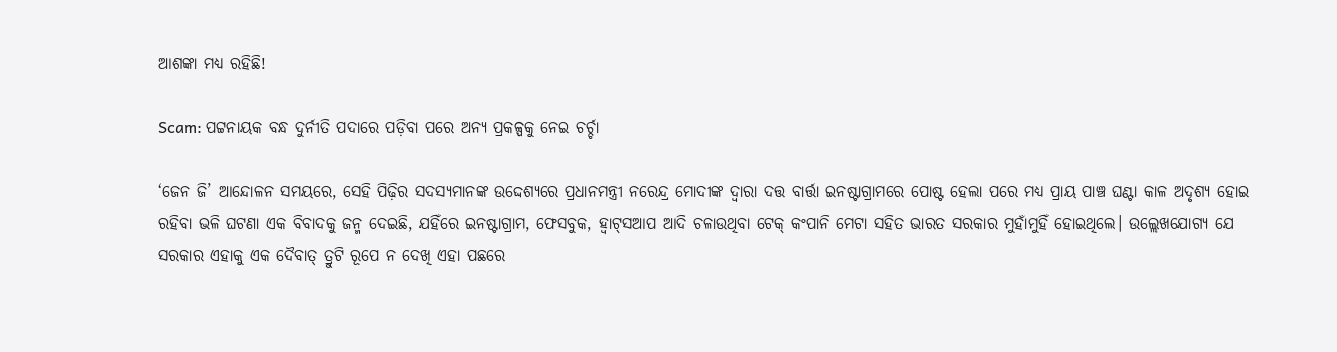ଆଶଙ୍କା ମଧ୍ୟ ରହିଛି!

Scam: ପଟ୍ଟନାୟକ ବନ୍ଧ ଦୁର୍ନୀତି ପଦାରେ ପଡ଼ିବା ପରେ ଅନ୍ୟ ପ୍ରକଳ୍ପକୁ ନେଇ ଚର୍ଚ୍ଚା

‘ଜେନ ଜି’ ଆନ୍ଦୋଳନ ସମୟରେ, ସେହି ପିଢ଼ିର ସଦସ୍ୟମାନଙ୍କ ଉଦ୍ଦେଶ୍ୟରେ ପ୍ରଧାନମନ୍ତ୍ରୀ ନରେନ୍ଦ୍ର ମୋଦୀଙ୍କ ଦ୍ବାରା ଦତ୍ତ ବାର୍ତ୍ତା ଇନଷ୍ଟାଗ୍ରାମରେ ପୋଷ୍ଟ ହେଲା ପରେ ମଧ୍ୟ ପ୍ରାୟ ପାଞ୍ଚ ଘଣ୍ଟା କାଳ ଅଦୃଶ୍ୟ ହୋଇ ରହିବା ଭଳି ଘଟଣା ଏକ ବିବାଦକୁ ଜନ୍ମ ଦେଇଛି, ଯହିଁରେ ଇନଷ୍ଟାଗ୍ରାମ, ଫେସବୁକ, ହ୍ବାଟ୍‌ସଆପ ଆଦି ଚଳାଉଥିବା ଟେକ୍‌ କଂପାନି ମେଟା ସହିତ ଭାରତ ସରକାର ମୁହାଁମୁହିଁ ହୋଇଥିଲେ। ଉଲ୍ଲେଖଯୋଗ୍ୟ ଯେ ସରକାର ଏହାକୁ ଏକ ଦୈବାତ୍‌ ତ୍ରୁଟି ରୂପେ ନ ଦେଖି ଏହା ପଛରେ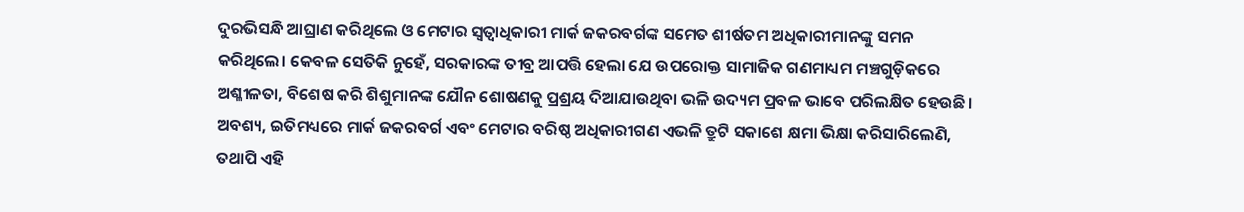ଦୁରଭିସନ୍ଧି ଆଘ୍ରାଣ କରିଥିଲେ ଓ ମେଟାର ସ୍ବତ୍ବାଧିକାରୀ ମାର୍କ ଜକରବର୍ଗଙ୍କ ସମେତ ଶୀର୍ଷତମ ଅଧିକାରୀମାନଙ୍କୁ ସମନ କରିଥିଲେ। କେବଳ ସେତିକି ନୁହେଁ, ସରକାରଙ୍କ ତୀବ୍ର ଆପତ୍ତି ହେଲା ଯେ ଉପରୋକ୍ତ ସାମାଜିକ ଗଣମାଧ୍ୟମ ମଞ୍ଚଗୁଡ଼ିକରେ ଅଶ୍ଳୀଳତା, ବିଶେଷ କରି ଶିଶୁମାନଙ୍କ ଯୌନ ଶୋଷଣକୁ ପ୍ରଶ୍ରୟ ଦିଆଯାଉଥିବା ଭଳି ଉଦ୍ୟମ ପ୍ରବଳ ଭାବେ ପରିଲକ୍ଷିତ ହେଉଛି। ଅବଶ୍ୟ, ଇତିମଧ୍ୟରେ ମାର୍କ ଜକରବର୍ଗ ଏବଂ ମେଟାର ବରିଷ୍ଠ ଅଧିକାରୀଗଣ ଏଭଳି ତ୍ରୁଟି ସକାଶେ କ୍ଷମା ଭିକ୍ଷା କରିସାରିଲେଣି, ତଥାପି ଏହି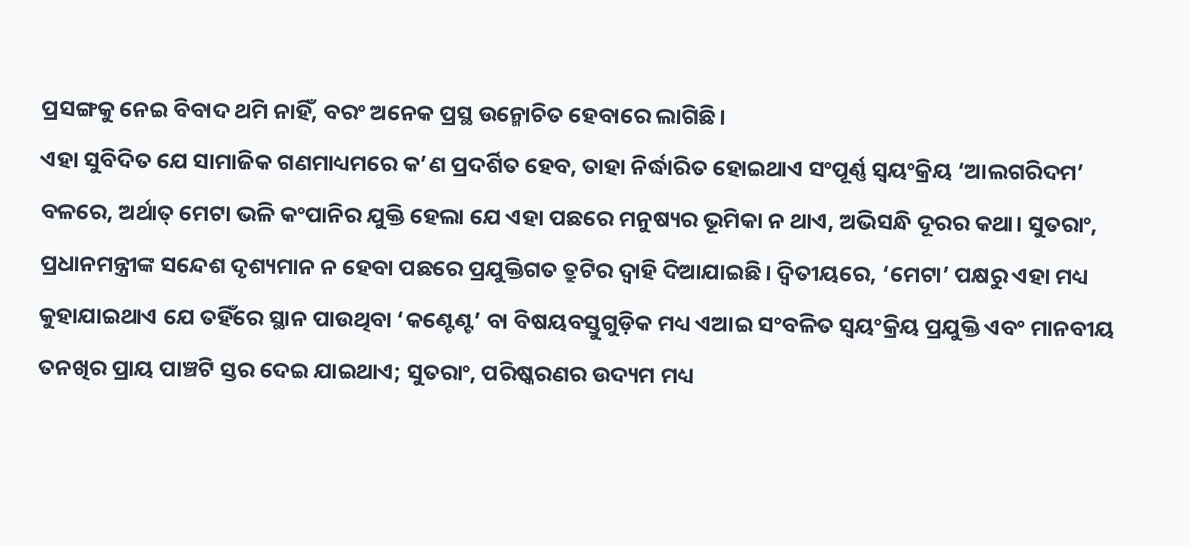ପ୍ରସଙ୍ଗକୁ ନେଇ ବିବାଦ ଥମି ନାହିଁ, ବରଂ ଅନେକ ପ୍ରସ୍ଥ ଉନ୍ମୋଚିତ ହେବାରେ ଲାଗିଛି।
ଏହା ସୁବିଦିତ ଯେ ସାମାଜିକ ଗଣମାଧ୍ୟମରେ କ’ଣ ପ୍ରଦର୍ଶିତ ହେବ, ତାହା ନିର୍ଦ୍ଧାରିତ ହୋଇଥାଏ ସଂପୂର୍ଣ୍ଣ ସ୍ବୟଂକ୍ରିୟ ‘ଆଲଗରିଦମ’ ବଳରେ, ଅର୍ଥାତ୍‌ ମେଟା ଭଳି କଂପାନିର ଯୁକ୍ତି ହେଲା ଯେ ଏହା ପଛରେ ମନୁଷ୍ୟର ଭୂମିକା ନ ଥାଏ, ଅଭିସନ୍ଧି ଦୂରର କଥା। ସୁତରାଂ, ପ୍ରଧାନମନ୍ତ୍ରୀଙ୍କ ସନ୍ଦେଶ ଦୃଶ୍ୟମାନ ନ ହେବା ପଛରେ ପ୍ରଯୁକ୍ତିଗତ ତ୍ରୁଟିର ଦ୍ବାହି ଦିଆଯାଇଛି। ଦ୍ବିତୀୟରେ, ‘ମେଟା’ ପକ୍ଷରୁ ଏହା ମଧ୍ୟ କୁହାଯାଇଥାଏ ଯେ ତହିଁରେ ସ୍ଥାନ ପାଉଥିବା ‘କଣ୍ଟେଣ୍ଟ’ ବା ବିଷୟବସ୍ତୁଗୁଡ଼ିକ ମଧ୍ୟ ଏଆଇ ସଂବଳିତ ସ୍ବୟଂକ୍ରିୟ ପ୍ରଯୁକ୍ତି ଏବଂ ମାନବୀୟ ତନଖିର ପ୍ରାୟ ପାଞ୍ଚଟି ସ୍ତର ଦେଇ ଯାଇଥାଏ; ସୁତରାଂ, ପରିଷ୍କରଣର ଉଦ୍ୟମ ମଧ୍ୟ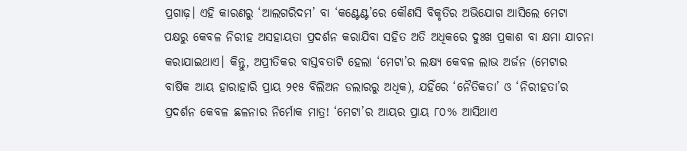ପ୍ରଗାଢ଼। ଏହି କାରଣରୁ ‘ଆଲଗରିଦମ’ ବା ‘କଣ୍ଟେଣ୍ଟ’ରେ କୌଣସି ବିକୃତିର ଅଭିଯୋଗ ଆସିଲେ ମେଟା ପକ୍ଷରୁ କେବଳ ନିରୀହ ଅସହାୟତା ପ୍ରଦର୍ଶନ କରାଯିବା ସହିତ ଅତି ଅଧିକରେ ଦୁଃଖ ପ୍ରକାଶ ବା କ୍ଷମା ଯାଚନା କରାଯାଇଥାଏ। କିନ୍ତୁ, ଅପ୍ରୀତିକର ବାସ୍ତବତାଟି ହେଲା ‘ମେଟା’ର ଲକ୍ଷ୍ୟ କେବଳ ଲାଭ ଅର୍ଜନ (ମେଟାର ବାର୍ଷିକ ଆୟ ହାରାହାରି ପ୍ରାୟ ୨୧୫ ବିଲିଅନ ଡଲାରରୁ ଅଧିକ), ଯହିଁରେ ‘ନୈତିକତା’ ଓ ‘ନିରୀହତା’ର ପ୍ରଦର୍ଶନ କେବଳ ଛଳନାର ନିର୍ମୋକ ମାତ୍ର! ‘ମେଟା’ର ଆୟର ପ୍ରାୟ ୮୦% ଆସିଥାଏ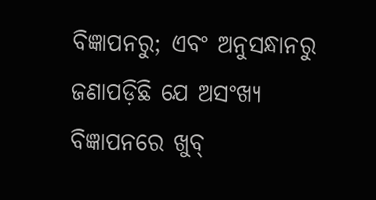ବିଜ୍ଞାପନରୁ; ଏବଂ ଅନୁସନ୍ଧାନରୁ ଜଣାପଡ଼ିଛି ଯେ ଅସଂଖ୍ୟ ବିଜ୍ଞାପନରେ ଖୁବ୍‌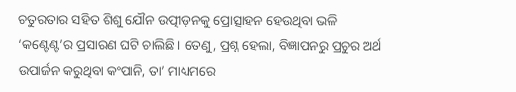ଚତୁରତାର ସହିତ ଶିଶୁ ଯୌନ ଉତ୍ପୀଡ଼ନକୁ ପ୍ରୋତ୍ସାହନ ହେଉଥିବା ଭଳି ‘କଣ୍ଟେଣ୍ଟ’ର ପ୍ରସାରଣ ଘଟି ଚାଲିଛି। ତେଣୁ, ପ୍ରଶ୍ନ ହେଲା, ବିଜ୍ଞାପନରୁ ପ୍ରଚୁର ଅର୍ଥ ଉପାର୍ଜନ କରୁଥିବା କଂପାନି, ତା’ ମାଧ୍ୟମରେ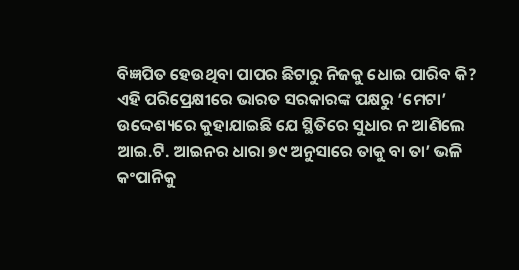ବିଜ୍ଞପିତ ହେଉଥିବା ପାପର ଛିଟାରୁ ନିଜକୁ ଧୋଇ ପାରିବ କି?
ଏହି ପରିପ୍ରେକ୍ଷୀରେ ଭାରତ ସରକାରଙ୍କ ପକ୍ଷରୁ ‘ମେଟା’ ଉଦ୍ଦେଶ୍ୟରେ କୁହାଯାଇଛି ଯେ ସ୍ଥିତିରେ ସୁଧାର ନ ଆଣିଲେ ଆଇ.ଟି. ଆଇନର ଧାରା ୭୯ ଅନୁସାରେ ତାକୁ ବା ତା’ ଭଳି କଂପାନିକୁ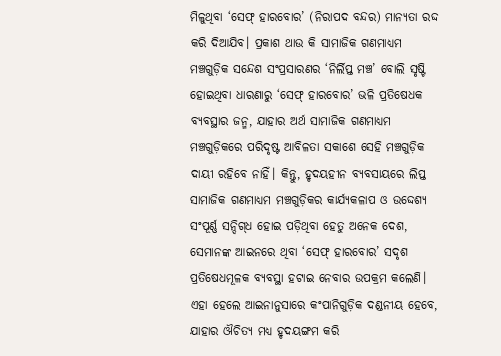ମିଳୁଥିବା ‘ସେଫ୍‌ ହାରବୋର’ (ନିରାପଦ ବନ୍ଦର) ମାନ୍ୟତା ରଦ୍ଦ କରି ଦିଆଯିବ। ପ୍ରକାଶ ଥାଉ କି ସାମାଜିକ ଗଣମାଧ୍ୟମ ମଞ୍ଚଗୁଡ଼ିକ ସନ୍ଦେଶ ସଂପ୍ରସାରଣର ‘ନିର୍ଲିପ୍ତ ମଞ୍ଚ’ ବୋଲି ସୃଷ୍ଟି ହୋଇଥିବା ଧାରଣାରୁ ‘ସେଫ୍‌ ହାରବୋର’ ଭଳି ପ୍ରତିଷେଧକ ବ୍ୟବସ୍ଥାର ଜନ୍ମ, ଯାହାର ଅର୍ଥ ସାମାଜିକ ଗଣମାଧ୍ୟମ ମଞ୍ଚଗୁଡ଼ିକରେ ପରିଦୃଷ୍ଟ ଆବିଳତା ସକାଶେ ସେହି ମଞ୍ଚଗୁଡ଼ିକ ଦାୟୀ ରହିବେ ନାହିଁ। କିନ୍ତୁ, ହୃଦୟହୀନ ବ୍ୟବସାୟରେ ଲିପ୍ତ ସାମାଜିକ ଗଣମାଧ୍ୟମ ମଞ୍ଚଗୁଡ଼ିକର କାର୍ଯ୍ୟକଳାପ ଓ ଉଦ୍ଦେଶ୍ୟ ସଂପୂର୍ଣ୍ଣ ସନ୍ଦିଗ୍‌ଧ ହୋଇ ପଡ଼ିଥିବା ହେତୁ ଅନେକ ଦେଶ, ସେମାନଙ୍କ ଆଇନରେ ଥିବା ‘ସେଫ୍‌ ହାରବୋର’ ସଦୃଶ ପ୍ରତିଷେଧମୂଳକ ବ୍ୟବସ୍ଥା ହଟାଇ ନେବାର ଉପକ୍ରମ କଲେଣି। ଏହା ହେଲେ ଆଇନାନୁସାରେ କଂପାନିଗୁଡ଼ିକ ଦଣ୍ଡନୀୟ ହେବେ, ଯାହାର ଔଚିତ୍ୟ ମଧ୍ୟ ହୃଦୟଙ୍ଗମ କରି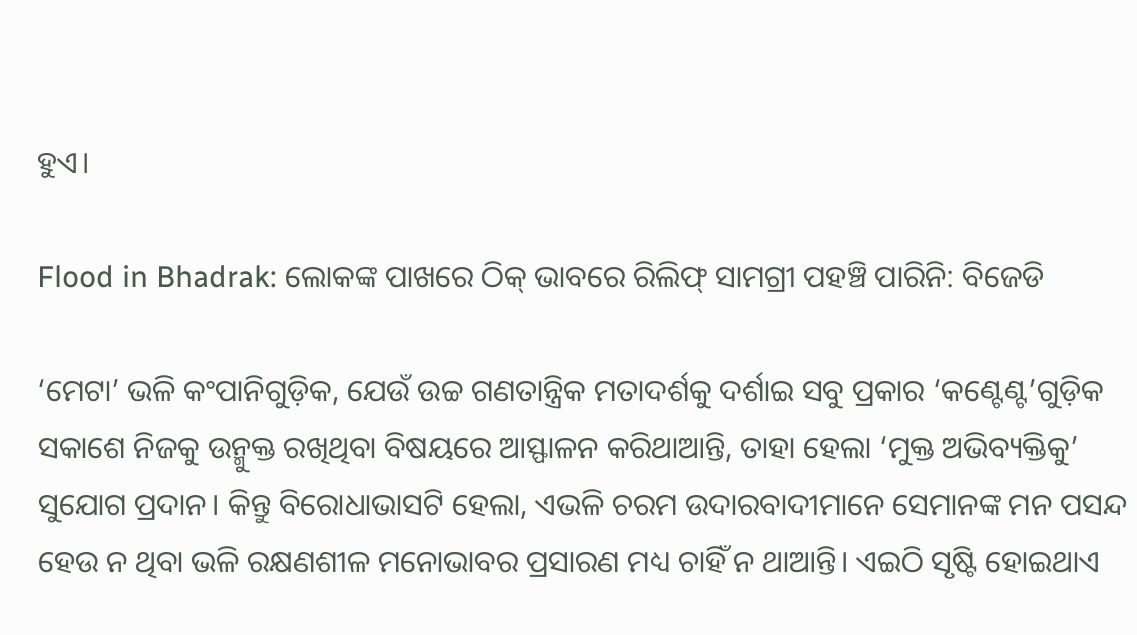ହୁଏ।

Flood in Bhadrak: ଲୋକଙ୍କ ପାଖରେ ଠିକ୍‌ ଭାବରେ ରିଲିଫ୍‌ ସାମଗ୍ରୀ ପହଞ୍ଚି ପାରିନି: ବିଜେଡି

‘ମେଟା’ ଭଳି କଂପାନିଗୁଡ଼ିକ, ଯେଉଁ ଉଚ୍ଚ ଗଣତାନ୍ତ୍ରିକ ମତାଦର୍ଶକୁ ଦର୍ଶାଇ ସବୁ ପ୍ରକାର ‘କଣ୍ଟେଣ୍ଟ’ଗୁଡ଼ିକ ସକାଶେ ନିଜକୁ ଉନ୍ମୁକ୍ତ ରଖିଥିବା ବିଷୟରେ ଆସ୍ଫାଳନ କରିଥାଆନ୍ତି, ତାହା ହେଲା ‘ମୁକ୍ତ ଅଭିବ୍ୟକ୍ତିକୁ’ ସୁଯୋଗ ପ୍ରଦାନ। କିନ୍ତୁ ବିରୋଧାଭାସଟି ହେଲା, ଏଭଳି ଚରମ ଉଦାରବାଦୀମାନେ ସେମାନଙ୍କ ମନ ପସନ୍ଦ ହେଉ ନ ଥିବା ଭଳି ରକ୍ଷଣଶୀଳ ମନୋଭାବର ପ୍ରସାରଣ ମଧ୍ୟ ଚାହିଁ ନ ଥାଆନ୍ତି। ଏଇଠି ସୃଷ୍ଟି ହୋଇଥାଏ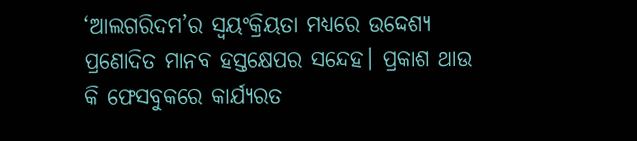‘ଆଲଗରିଦମ’ର ସ୍ବୟଂକ୍ରିୟତା ମଧ୍ୟରେ ଉଦ୍ଦେଶ୍ୟ ପ୍ରଣୋଦିତ ମାନବ ହସ୍ତକ୍ଷେପର ସନ୍ଦେହ। ପ୍ରକାଶ ଥାଉ କି ଫେସବୁକରେ କାର୍ଯ୍ୟରତ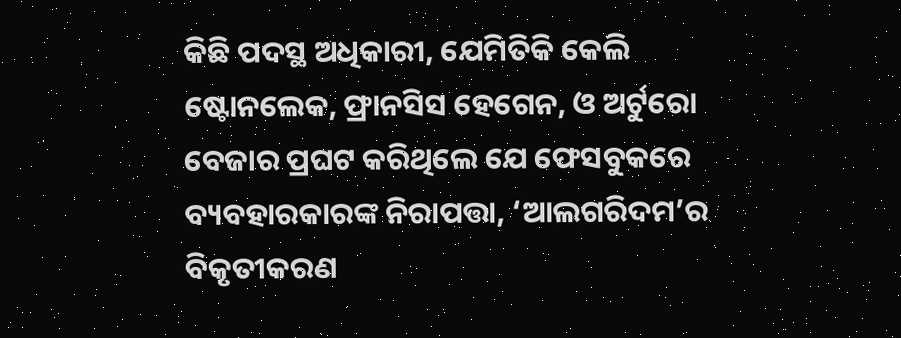କିଛି ପଦସ୍ଥ ଅଧିକାରୀ, ଯେମିତିକି କେଲି ଷ୍ଟୋନଲେକ, ଫ୍ରାନସିସ ହେଗେନ, ଓ ଅର୍ଟୁରୋ ବେଜାର ପ୍ରଘଟ କରିଥିଲେ ଯେ ଫେସବୁକରେ ବ୍ୟବହାରକାରଙ୍କ ନିରାପତ୍ତା, ‘ଆଲଗରିଦମ’ର ବିକୃତୀକରଣ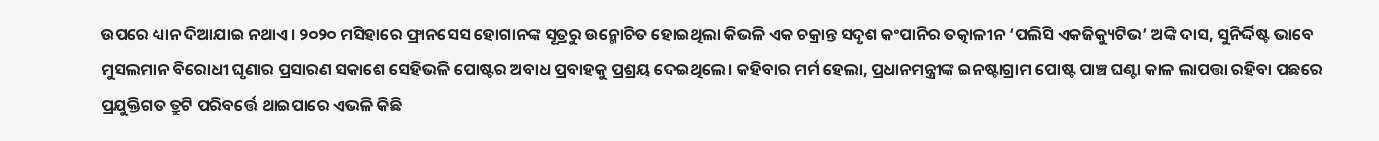ଉପରେ ଧ୍ୟାନ ଦିଆଯାଇ ନଥାଏ। ୨୦୨୦ ମସିହାରେ ଫ୍ରାନସେସ ହୋଗାନଙ୍କ ସୂତ୍ରରୁ ଉନ୍ମୋଚିତ ହୋଇଥିଲା କିଭଳି ଏକ ଚକ୍ରାନ୍ତ ସଦୃଶ କଂପାନିର ତତ୍କାଳୀନ ‘ପଲିସି ଏକଜିକ୍ୟୁଟିଭ’ ଅଙ୍କି ଦାସ, ସୁନିର୍ଦ୍ଦିଷ୍ଟ ଭାବେ ମୁସଲମାନ ବିରୋଧୀ ଘୃଣାର ପ୍ରସାରଣ ସକାଶେ ସେହିଭଳି ପୋଷ୍ଟର ଅବାଧ ପ୍ରବାହକୁ ପ୍ରଶ୍ରୟ ଦେଇଥିଲେ। କହିବାର ମର୍ମ ହେଲା, ପ୍ରଧାନମନ୍ତ୍ରୀଙ୍କ ଇନଷ୍ଟାଗ୍ରାମ ପୋଷ୍ଟ ପାଞ୍ଚ ଘଣ୍ଟା କାଳ ଲାପତ୍ତା ରହିବା ପଛରେ ପ୍ରଯୁକ୍ତିଗତ ତ୍ରୁଟି ପରିବର୍ତ୍ତେ ଥାଇପାରେ ଏଭଳି କିଛି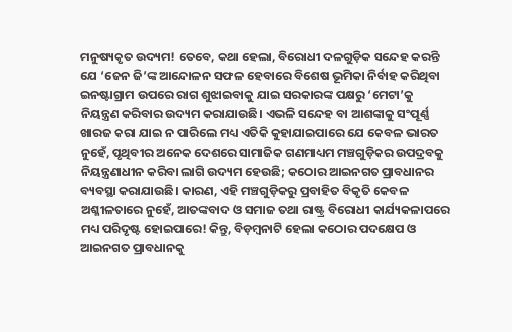ମନୁଷ୍ୟକୃତ ଉଦ୍ୟମ! ତେବେ, କଥା ହେଲା, ବିରୋଧୀ ଦଳଗୁଡ଼ିକ ସନ୍ଦେହ କରନ୍ତି ଯେ ‘ଜେନ ଜି’ଙ୍କ ଆନ୍ଦୋଳନ ସଫଳ ହେବାରେ ବିଶେଷ ଭୂମିକା ନିର୍ବାହ କରିଥିବା ଇନଷ୍ଟାଗ୍ରାମ ଉପରେ ରାଗ ଶୁଝାଇବାକୁ ଯାଇ ସରକାରଙ୍କ ପକ୍ଷରୁ ‘ମେଟା’କୁ ନିୟନ୍ତ୍ରଣ କରିବାର ଉଦ୍ୟମ କରାଯାଉଛି। ଏଭଳି ସନ୍ଦେହ ବା ଆଶଙ୍କାକୁ ସଂପୂର୍ଣ୍ଣ ଖାରଜ କରା ଯାଇ ନ ପାରିଲେ ମଧ୍ୟ ଏତିକି କୁହାଯାଇପାରେ ଯେ କେବଳ ଭାରତ ନୁହେଁ, ପୃଥିବୀର ଅନେକ ଦେଶରେ ସାମାଜିକ ଗଣମାଧ୍ୟମ ମଞ୍ଚଗୁଡ଼ିକର ଉପଦ୍ରବକୁ ନିୟନ୍ତ୍ରଣାଧୀନ କରିବା ଲାଗି ଉଦ୍ୟମ ହେଉଛି; କଠୋର ଆଇନଗତ ପ୍ରାବଧାନର ବ୍ୟବସ୍ଥା କରାଯାଉଛି। କାରଣ, ଏହି ମଞ୍ଚଗୁଡ଼ିକରୁ ପ୍ରବାହିତ ବିକୃତି କେବଳ ଅଶ୍ଳୀଳତାରେ ନୁହେଁ, ଆତଙ୍କବାଦ ଓ ସମାଜ ତଥା ରାଷ୍ଟ୍ର ବିରୋଧୀ କାର୍ଯ୍ୟକଳାପ‌ରେ ମଧ୍ୟ ପରିଦୃଷ୍ଟ ହୋଇପାରେ! କିନ୍ତୁ, ବିଡ଼ମ୍ବନାଟି ହେଲା କଠୋର ପଦକ୍ଷେପ ଓ ଆଇନଗତ ପ୍ରାବଧାନକୁ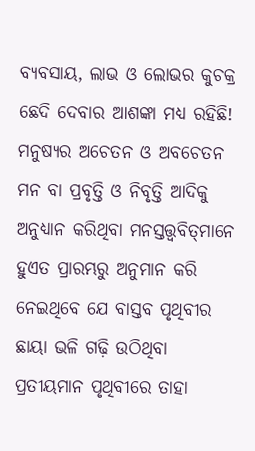ବ୍ୟବସାୟ, ଲାଭ ଓ ଲୋଭର କୁଚକ୍ର ଛେଦି ଦେବାର ଆଶଙ୍କା ମଧ୍ୟ ରହିଛି!
ମନୁଷ୍ୟର ଅଚେତନ ଓ ଅବଚେତନ ମନ ବା ପ୍ରବୃତ୍ତି ଓ ନିବୃତ୍ତି ଆଦିକୁ ଅନୁଧ୍ୟାନ କରିଥିବା ମନସ୍ତତ୍ତ୍ବବିତ୍‌ମାନେ ହୁଏତ ପ୍ରାରମ୍ଭରୁ ଅନୁମାନ କରି ନେଇଥିବେ ଯେ ବାସ୍ତବ ପୃଥିବୀର ଛାୟା ଭଳି ଗଢ଼ି ଉଠିଥିବା ପ୍ରତୀୟମାନ ପୃଥିବୀରେ ତାହା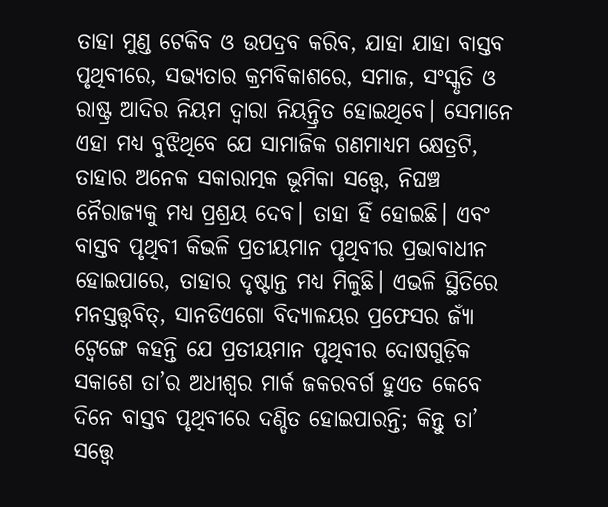ତାହା ମୁଣ୍ଡ ଟେକିବ ଓ ଉପଦ୍ରବ କରିବ, ଯାହା ଯାହା ବାସ୍ତବ ପୃଥିବୀରେ, ସଭ୍ୟତାର କ୍ରମବିକାଶରେ, ସମାଜ, ସଂସ୍କୃତି ଓ ରାଷ୍ଟ୍ର ଆଦିର ନିୟମ ଦ୍ବାରା ନିୟନ୍ତ୍ରିତ ହୋଇଥିବେ। ସେମାନେ ଏହା ମଧ୍ୟ ବୁଝିଥିବେ ଯେ ସାମାଜିକ ଗଣମାଧ୍ୟମ କ୍ଷେତ୍ରଟି, ତାହାର ଅନେକ ସକାରାତ୍ମକ ଭୂମିକା ସତ୍ତ୍ବେ, ନିଘଞ୍ଚ ନୈରାଜ୍ୟକୁ ମଧ୍ୟ ପ୍ରଶ୍ରୟ ଦେବ। ତାହା ହିଁ ହୋଇଛି। ଏବଂ ବାସ୍ତବ ପୃଥିବୀ କିଭଳି ପ୍ରତୀୟମାନ ପୃଥିବୀର ପ୍ରଭାବାଧୀନ ହୋଇପାରେ, ତାହାର ଦୃଷ୍ଟାନ୍ତ ମଧ୍ୟ ମିଳୁଛି। ଏଭଳି ସ୍ଥିତିରେ ମନସ୍ତତ୍ତ୍ବବିତ୍, ସାନଡିଏଗୋ ବିଦ୍ୟାଳୟର ପ୍ରଫେସର ଜ୍ୟାଁ ଟ୍ବେଙ୍ଗେ କହନ୍ତି ଯେ ପ୍ରତୀୟମାନ ପୃଥିବୀର ଦୋଷଗୁଡ଼ିକ ସକାଶେ ତା’ର ଅଧୀଶ୍ବର ମାର୍କ ଜକରବର୍ଗ ହୁଏତ କେବେ ଦିନେ ବାସ୍ତବ ପୃଥିବୀରେ ଦଣ୍ଡିତ ହୋଇପାରନ୍ତି; କିନ୍ତୁ ତା’ ସତ୍ତ୍ବେ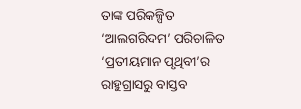ତାଙ୍କ ପରିକଳ୍ପିତ ‘ଆଲଗରିଦମ’ ପରିଚାଳିତ ‘ପ୍ରତୀୟମାନ ପୃଥିବୀ’ର ରାହୁଗ୍ରାସରୁ ବାସ୍ତବ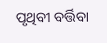ପୃଥିବୀ ବର୍ତ୍ତିବା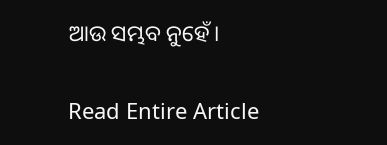ଆଉ ସମ୍ଭବ ନୁହେଁ।

Read Entire Article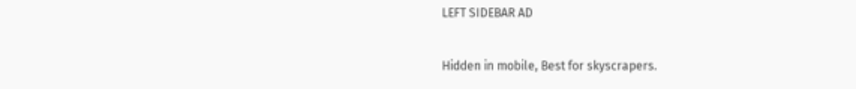LEFT SIDEBAR AD

Hidden in mobile, Best for skyscrapers.